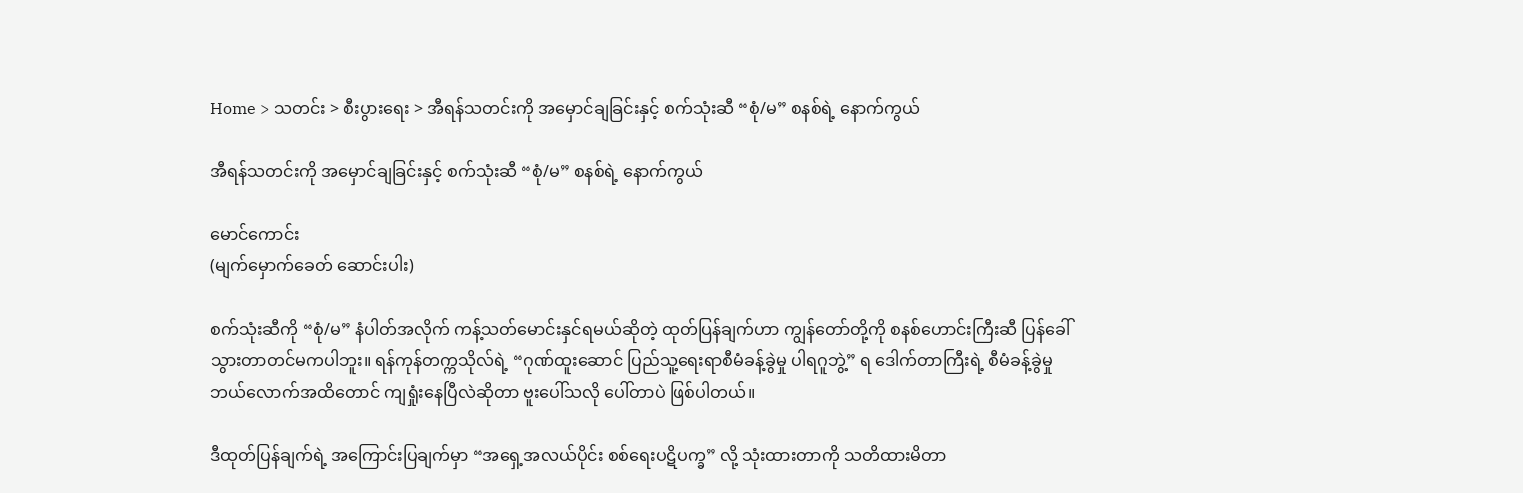Home > သတင်း > စီးပွားရေး > အီရန်သတင်းကို အမှောင်ချခြင်းနှင့် စက်သုံးဆီ “စုံ/မ” စနစ်ရဲ့ နောက်ကွယ်

အီရန်သတင်းကို အမှောင်ချခြင်းနှင့် စက်သုံးဆီ “စုံ/မ” စနစ်ရဲ့ နောက်ကွယ်

မောင်ကောင်း
(မျက်မှောက်ခေတ် ဆောင်းပါး)

စက်သုံးဆီကို “စုံ/မ” နံပါတ်အလိုက် ကန့်သတ်မောင်းနှင်ရမယ်ဆိုတဲ့ ထုတ်ပြန်ချက်ဟာ ကျွန်တော်တို့ကို စနစ်ဟောင်းကြီးဆီ ပြန်ခေါ်သွားတာတင်မကပါဘူး။ ရန်ကုန်တက္ကသိုလ်ရဲ့ “ဂုဏ်ထူးဆောင် ပြည်သူ့ရေးရာစီမံခန့်ခွဲမှု ပါရဂူဘွဲ့” ရ ဒေါက်တာကြီးရဲ့ စီမံခန့်ခွဲမှု ဘယ်လောက်အထိတောင် ကျရှုံးနေပြီလဲဆိုတာ ဗူးပေါ်သလို ပေါ်တာပဲ ဖြစ်ပါတယ်။

ဒီထုတ်ပြန်ချက်ရဲ့ အကြောင်းပြချက်မှာ “အရှေ့အလယ်ပိုင်း စစ်ရေးပဋိပက္ခ” လို့ သုံးထားတာကို သတိထားမိတာ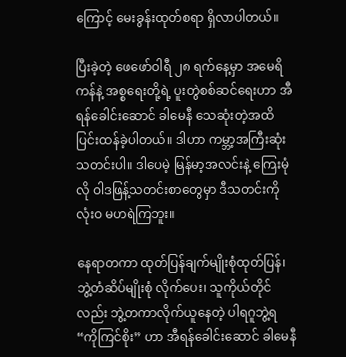ကြောင့် မေးခွန်းထုတ်စရာ ရှိလာပါတယ်။

ပြီးခဲ့တဲ့ ဖေဖော်ဝါရီ ၂၈ ရက်နေ့မှာ အမေရိကန်နဲ့ အစ္စရေးတို့ရဲ့ ပူးတွဲစစ်ဆင်ရေးဟာ အီရန်ခေါင်းဆောင် ခါမေနီ သေဆုံးတဲ့အထိ ပြင်းထန်ခဲ့ပါတယ်။ ဒါဟာ ကမ္ဘာ့အကြီးဆုံးသတင်းပါ။ ဒါပေမဲ့ မြန်မာ့အလင်းနဲ့ ကြေးမုံလို ဝါဒဖြန့်သတင်းစာတွေမှာ ဒီသတင်းကို လုံးဝ မဟရဲကြဘူး။

နေရာတကာ ထုတ်ပြန်ချက်မျိုးစုံထုတ်ပြန်၊ ဘွဲ့တံဆိပ်မျိုးစုံ လိုက်ပေး၊ သူကိုယ်တိုင်လည်း ဘွဲ့တကာလိုက်ယူနေတဲ့ ပါရဂူဘွဲ့ရ “ကိုကြင်စိုး” ဟာ အီရန်ခေါင်းဆောင် ခါမေနီ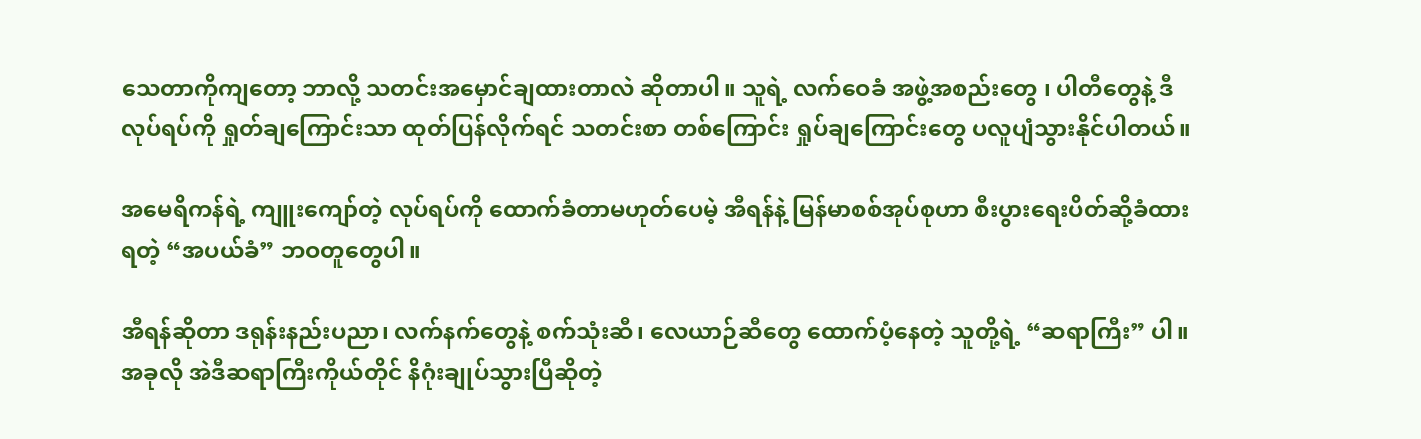သေတာကိုကျတော့ ဘာလို့ သတင်းအမှောင်ချထားတာလဲ ဆိုတာပါ။ သူရဲ့ လက်ဝေခံ အဖွဲ့အစည်းတွေ ၊ ပါတီတွေနဲ့ ဒီလုပ်ရပ်ကို ရှုတ်ချကြောင်းသာ ထုတ်ပြန်လိုက်ရင် သတင်းစာ တစ်ကြောင်း ရှုပ်ချကြောင်းတွေ ပလူပျံသွားနိုင်ပါတယ်။

အမေရိကန်ရဲ့ ကျူးကျော်တဲ့ လုပ်ရပ်ကို ထောက်ခံတာမဟုတ်ပေမဲ့ အီရန်နဲ့ မြန်မာစစ်အုပ်စုဟာ စီးပွားရေးပိတ်ဆို့ခံထားရတဲ့ “အပယ်ခံ” ဘဝတူတွေပါ။

အီရန်ဆိုတာ ဒရုန်းနည်းပညာ၊ လက်နက်တွေနဲ့ စက်သုံးဆီ၊ လေယာဉ်ဆီတွေ ထောက်ပံ့နေတဲ့ သူတို့ရဲ့ “ဆရာကြီး” ပါ။ အခုလို အဲဒီဆရာကြီးကိုယ်တိုင် နိဂုံးချုပ်သွားပြီဆိုတဲ့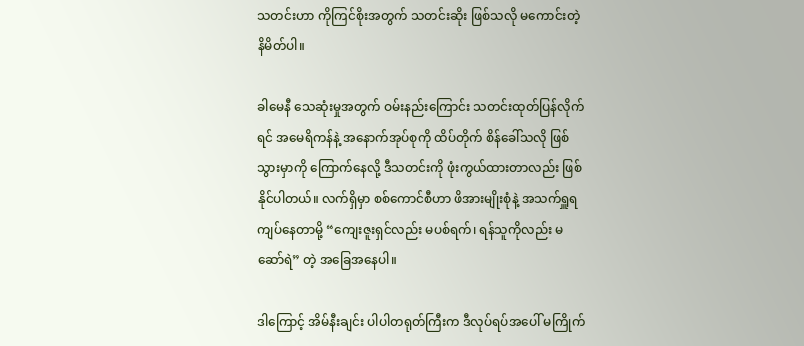သတင်းဟာ ကိုကြင်စိုးအတွက် သတင်းဆိုး ဖြစ်သလို မကောင်းတဲ့ နိမိတ်ပါ။

ခါမေနီ သေဆုံးမှုအတွက် ဝမ်းနည်းကြောင်း သတင်းထုတ်ပြန်လိုက်ရင် အမေရိကန်နဲ့ အနောက်အုပ်စုကို ထိပ်တိုက် စိန်ခေါ်သလို ဖြစ်သွားမှာကို ကြောက်နေလို့ ဒီသတင်းကို ဖုံးကွယ်ထားတာလည်း ဖြစ်နိုင်ပါတယ်။ လက်ရှိမှာ စစ်ကောင်စီဟာ ဖိအားမျိုးစုံနဲ့ အသက်ရှူရကျပ်နေတာမို့ “ကျေးဇူးရှင်လည်း မပစ်ရက်၊ ရန်သူကိုလည်း မဆော်ရဲ” တဲ့ အခြေအနေပါ။

ဒါကြောင့် အိမ်နီးချင်း ပါပါတရုတ်ကြီးက ဒီလုပ်ရပ်အပေါ် မကြိုက်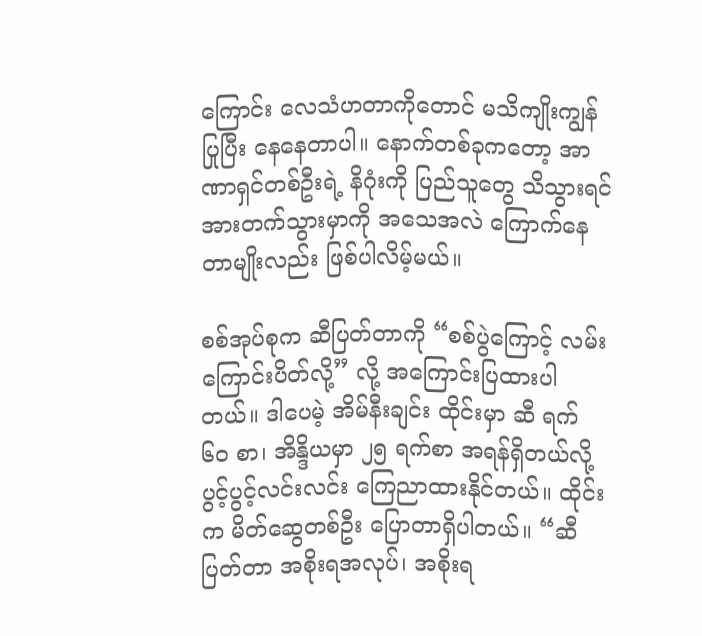ကြောင်း လေသံဟတာကိုတောင် မသိကျိုးကျွန်ပြုပြီး နေနေတာပါ။ နောက်တစ်ခုကတော့ အာဏာရှင်တစ်ဦးရဲ့ နိဂုံးကို ပြည်သူတွေ သိသွားရင် အားတက်သွားမှာကို အသေအလဲ ကြောက်နေတာမျိုးလည်း ဖြစ်ပါလိမ့်မယ်။

စစ်အုပ်စုက ဆီပြတ်တာကို “စစ်ပွဲကြောင့် လမ်းကြောင်းပိတ်လို့” လို့ အကြောင်းပြထားပါတယ်။ ဒါပေမဲ့ အိမ်နီးချင်း ထိုင်းမှာ ဆီ ရက် ၆၀ စာ၊ အိန္ဒိယမှာ ၂၅ ရက်စာ အရန်ရှိတယ်လို့ ပွင့်ပွင့်လင်းလင်း ကြေညာထားနိုင်တယ်။ ထိုင်းက မိတ်ဆွေတစ်ဦး ပြောတာရှိပါတယ်။ “ဆီပြတ်တာ အစိုးရအလုပ်၊ အစိုးရ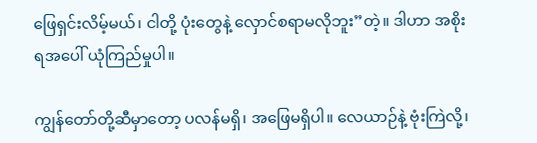ဖြေရှင်းလိမ့်မယ်၊ ငါတို့ ပုံးတွေနဲ့ လှောင်စရာမလိုဘူး”တဲ့။ ဒါဟာ အစိုးရအပေါ် ယုံကြည်မှုပါ။

ကျွန်တော်တို့ဆီမှာတော့ ပလန်မရှိ၊ အဖြေမရှိပါ။ လေယာဉ်နဲ့ ဗုံးကြဲလို့၊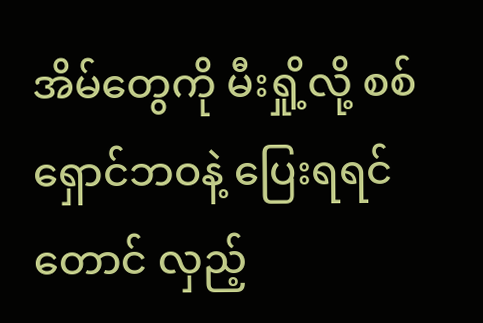အိမ်တွေကို မီးရှို့လို့ စစ်ရှောင်ဘဝနဲ့ ပြေးရရင်တောင် လှည့်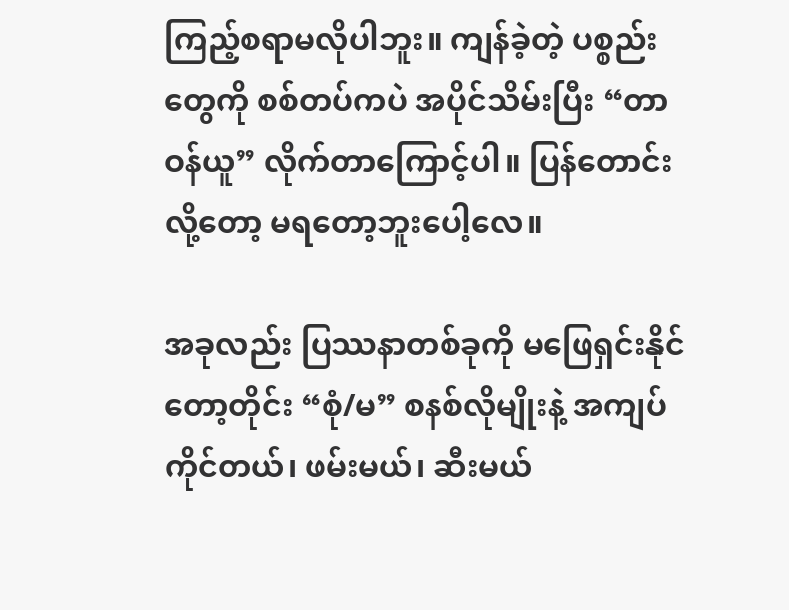ကြည့်စရာမလိုပါဘူး။ ကျန်ခဲ့တဲ့ ပစ္စည်းတွေကို စစ်တပ်ကပဲ အပိုင်သိမ်းပြီး “တာဝန်ယူ” လိုက်တာကြောင့်ပါ။ ပြန်တောင်းလို့တော့ မရတော့ဘူးပေါ့လေ။

အခုလည်း ပြဿနာတစ်ခုကို မဖြေရှင်းနိုင်တော့တိုင်း “စုံ/မ” စနစ်လိုမျိုးနဲ့ အကျပ်ကိုင်တယ်၊ ဖမ်းမယ်၊ ဆီးမယ်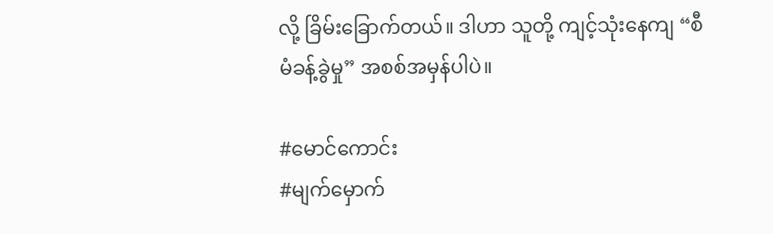လို့ ခြိမ်းခြောက်တယ်။ ဒါဟာ သူတို့ ကျင့်သုံးနေကျ “စီမံခန့်ခွဲမှု” အစစ်အမှန်ပါပဲ။

#မောင်ကောင်း
#မျက်မှောက်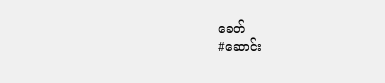ခေတ်
#ဆောင်း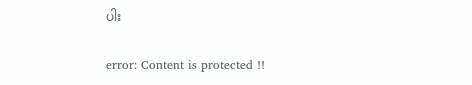ပါး

error: Content is protected !!